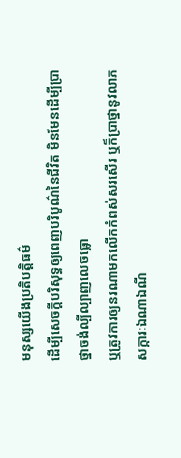មនុស្សយើងប្រតិបត្តិធម៌
ដើម្បីសេចក្ដីបរិសុទ្ធឲ្យពេញបរិបូណ៌នៃជីវិត មិនមែនដើម្បីប្រាថ្នាចង់ល្បីល្បាញលេចធ្លោ
ឬត្រូវការឲ្យនរណាមកលើកកំពស់សរសើរ ឬក៏ប្រាថ្នានូវលាភសក្ការៈឯណាឯណី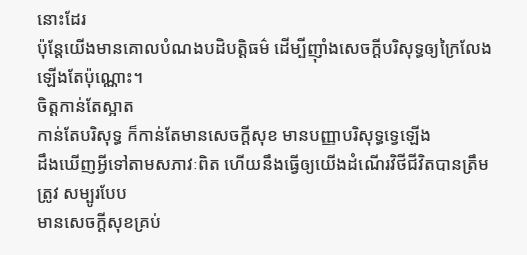នោះដែរ
ប៉ុន្តែយើងមានគោលបំណងបដិបត្តិធម៌ ដើម្បីញ៉ាំងសេចក្ដីបរិសុទ្ធឲ្យក្រៃលែងឡើងតែប៉ុណ្ណោះ។
ចិត្តកាន់តែស្អាត
កាន់តែបរិសុទ្ធ ក៏កាន់តែមានសេចក្ដីសុខ មានបញ្ញាបរិសុទ្ធទ្វេឡើង
ដឹងឃើញអ្វីទៅតាមសភាវៈពិត ហើយនឹងធ្វើឲ្យយើងដំណើរវិថីជីវិតបានត្រឹមត្រូវ សម្បូរបែប
មានសេចក្ដីសុខគ្រប់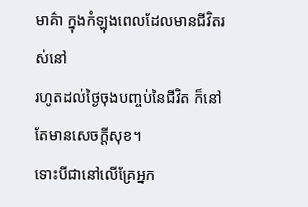មាគ៌ា ក្នុងកំឡុងពេលដែលមានជីវិតរស់នៅ
រហូតដល់ថ្ងៃចុងបញ្ចប់នៃជីវិត ក៏នៅតែមានសេចក្ដីសុខ។
ទោះបីជានៅលើគ្រែអ្នក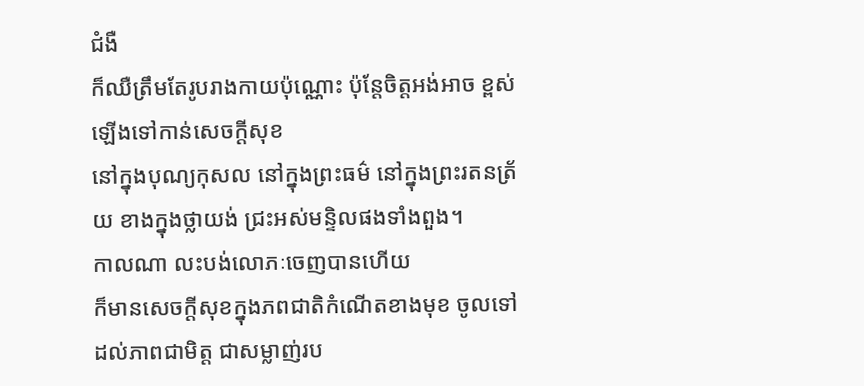ជំងឺ
ក៏ឈឺត្រឹមតែរូបរាងកាយប៉ុណ្ណោះ ប៉ុន្តែចិត្តអង់អាច ខ្ពស់ឡើងទៅកាន់សេចក្ដីសុខ
នៅក្នុងបុណ្យកុសល នៅក្នុងព្រះធម៌ នៅក្នុងព្រះរតនត្រ័យ ខាងក្នុងថ្លាយង់ ជ្រះអស់មន្ទិលផងទាំងពួង។
កាលណា លះបង់លោភៈចេញបានហើយ
ក៏មានសេចក្ដីសុខក្នុងភពជាតិកំណើតខាងមុខ ចូលទៅដល់ភាពជាមិត្ត ជាសម្លាញ់រប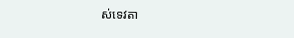ស់ទេវតា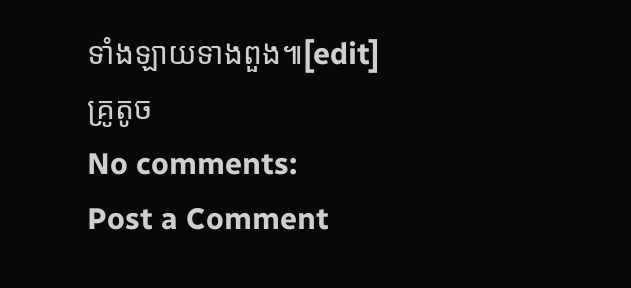ទាំងឡាយទាងពួង៕[edit]
គ្រូតូច
No comments:
Post a Comment